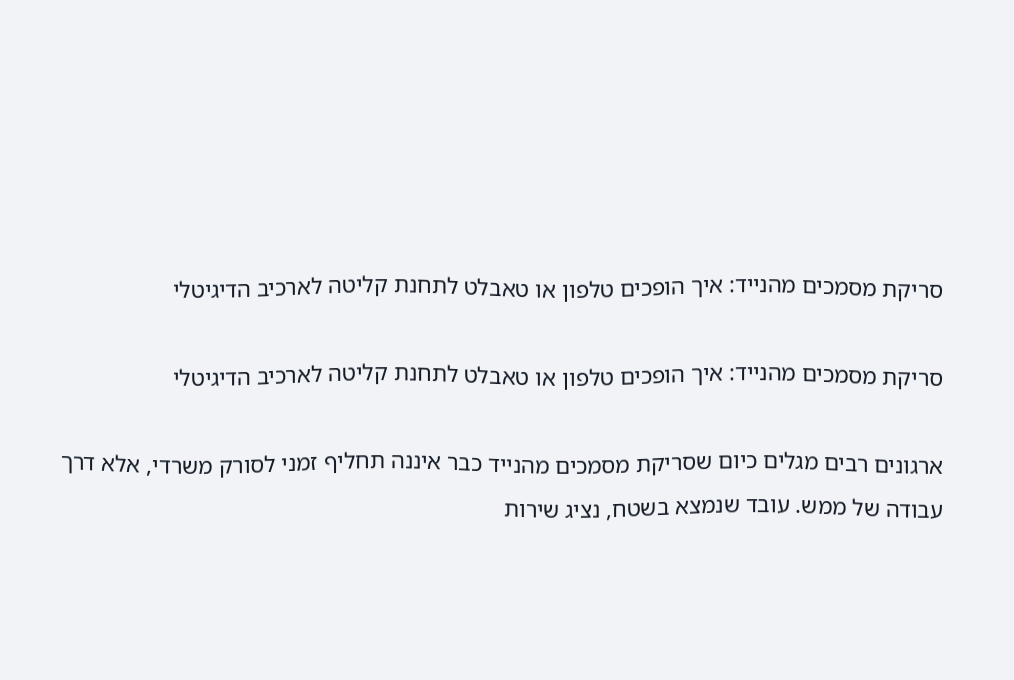סריקת מסמכים מהנייד: איך הופכים טלפון או טאבלט לתחנת קליטה לארכיב הדיגיטלי

סריקת מסמכים מהנייד: איך הופכים טלפון או טאבלט לתחנת קליטה לארכיב הדיגיטלי

ארגונים רבים מגלים כיום שסריקת מסמכים מהנייד כבר איננה תחליף זמני לסורק משרדי, אלא דרך עבודה של ממש. עובד שנמצא בשטח, נציג שירות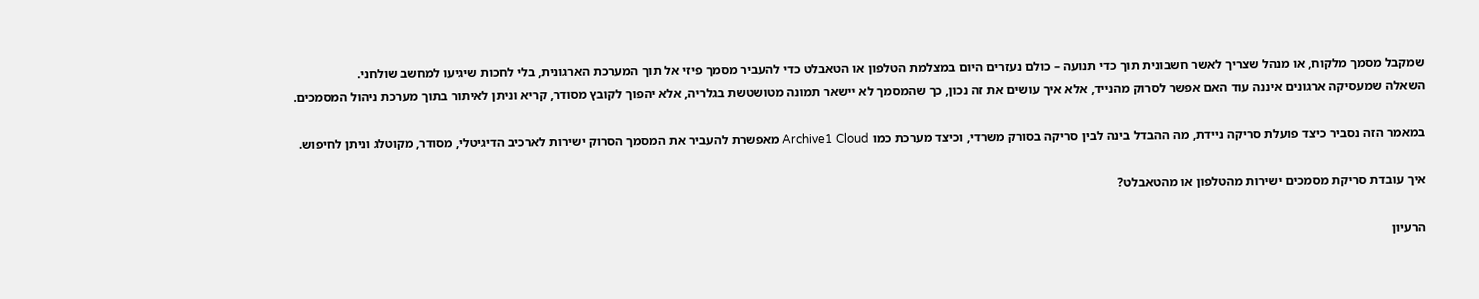שמקבל מסמך מלקוח, או מנהל שצריך לאשר חשבונית תוך כדי תנועה – כולם נעזרים היום במצלמת הטלפון או הטאבלט כדי להעביר מסמך פיזי אל תוך המערכת הארגונית, בלי לחכות שיגיעו למחשב שולחני.
השאלה שמעסיקה ארגונים איננה עוד האם אפשר לסרוק מהנייד, אלא איך עושים את זה נכון, כך שהמסמך לא יישאר תמונה מטושטשת בגלריה, אלא יהפוך לקובץ מסודר, קריא וניתן לאיתור בתוך מערכת ניהול המסמכים.

במאמר הזה נסביר כיצד פועלת סריקה ניידת, מה ההבדל בינה לבין סריקה בסורק משרדי, וכיצד מערכת כמו Archive1 Cloud מאפשרת להעביר את המסמך הסרוק ישירות לארכיב הדיגיטלי, מסודר, מקוטלג וניתן לחיפוש.

איך עובדת סריקת מסמכים ישירות מהטלפון או מהטאבלט?

הרעיון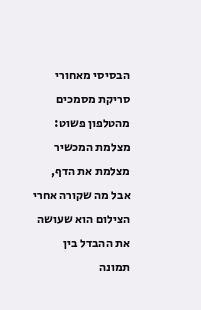הבסיסי מאחורי סריקת מסמכים מהטלפון פשוט: מצלמת המכשיר מצלמת את הדף, אבל מה שקורה אחרי הצילום הוא שעושה את ההבדל בין תמונה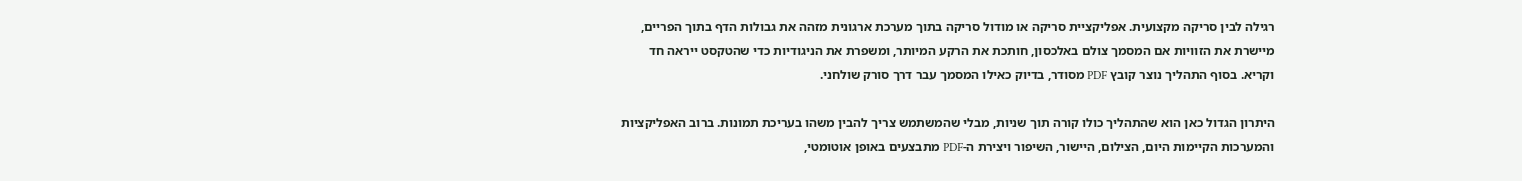רגילה לבין סריקה מקצועית. אפליקציית סריקה או מודול סריקה בתוך מערכת ארגונית מזהה את גבולות הדף בתוך הפריים, מיישרת את הזוויות אם המסמך צולם באלכסון, חותכת את הרקע המיותר, ומשפרת את הניגודיות כדי שהטקסט ייראה חד וקריא. בסוף התהליך נוצר קובץ PDF מסודר, בדיוק כאילו המסמך עבר דרך סורק שולחני.

היתרון הגדול כאן הוא שהתהליך כולו קורה תוך שניות, מבלי שהמשתמש צריך להבין משהו בעריכת תמונות. ברוב האפליקציות והמערכות הקיימות היום, הצילום, היישור, השיפור ויצירת ה-PDF מתבצעים באופן אוטומטי,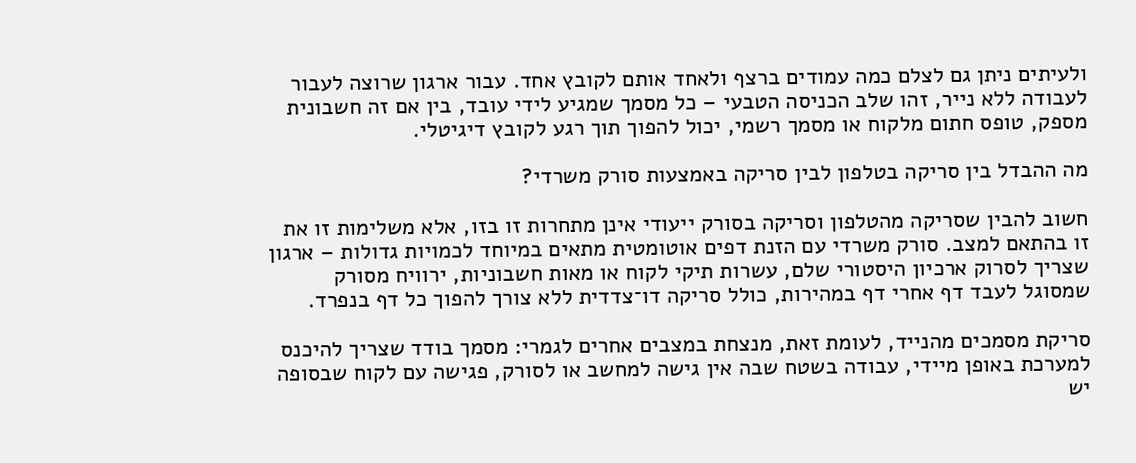ולעיתים ניתן גם לצלם כמה עמודים ברצף ולאחד אותם לקובץ אחד. עבור ארגון שרוצה לעבור לעבודה ללא נייר, זהו שלב הכניסה הטבעי – כל מסמך שמגיע לידי עובד, בין אם זה חשבונית מספק, טופס חתום מלקוח או מסמך רשמי, יכול להפוך תוך רגע לקובץ דיגיטלי.

מה ההבדל בין סריקה בטלפון לבין סריקה באמצעות סורק משרדי?

חשוב להבין שסריקה מהטלפון וסריקה בסורק ייעודי אינן מתחרות זו בזו, אלא משלימות זו את זו בהתאם למצב. סורק משרדי עם הזנת דפים אוטומטית מתאים במיוחד לכמויות גדולות – ארגון שצריך לסרוק ארכיון היסטורי שלם, עשרות תיקי לקוח או מאות חשבוניות, ירוויח מסורק שמסוגל לעבד דף אחרי דף במהירות, כולל סריקה דו־צדדית ללא צורך להפוך כל דף בנפרד.

סריקת מסמכים מהנייד, לעומת זאת, מנצחת במצבים אחרים לגמרי: מסמך בודד שצריך להיכנס למערכת באופן מיידי, עבודה בשטח שבה אין גישה למחשב או לסורק, פגישה עם לקוח שבסופה יש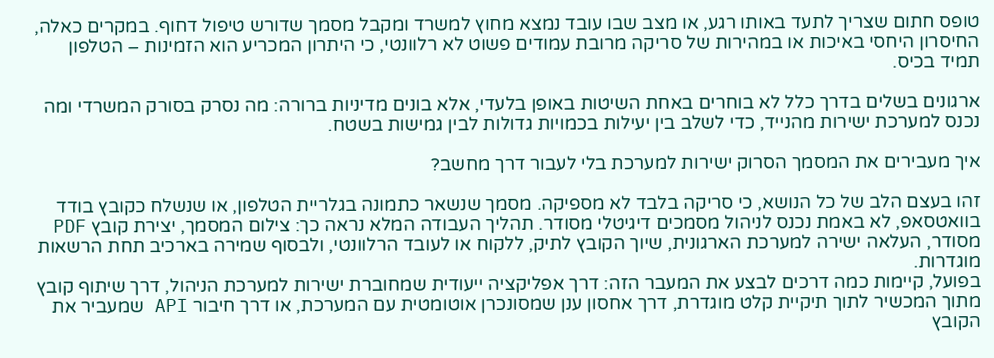טופס חתום שצריך לתעד באותו רגע, או מצב שבו עובד נמצא מחוץ למשרד ומקבל מסמך שדורש טיפול דחוף. במקרים כאלה, החיסרון היחסי באיכות או במהירות של סריקה מרובת עמודים פשוט לא רלוונטי, כי היתרון המכריע הוא הזמינות – הטלפון תמיד בכיס.

ארגונים בשלים בדרך כלל לא בוחרים באחת השיטות באופן בלעדי, אלא בונים מדיניות ברורה: מה נסרק בסורק המשרדי ומה נכנס למערכת ישירות מהנייד, כדי לשלב בין יעילות בכמויות גדולות לבין גמישות בשטח.

איך מעבירים את המסמך הסרוק ישירות למערכת בלי לעבור דרך מחשב?

זהו בעצם הלב של כל הנושא, כי סריקה בלבד לא מספיקה. מסמך שנשאר כתמונה בגלריית הטלפון, או שנשלח כקובץ בודד בוואטסאפ, לא באמת נכנס לניהול מסמכים דיגיטלי מסודר. תהליך העבודה המלא נראה כך: צילום המסמך, יצירת קובץ PDF מסודר, העלאה ישירה למערכת הארגונית, שיוך הקובץ לתיק, ללקוח או לעובד הרלוונטי, ולבסוף שמירה בארכיב תחת הרשאות מוגדרות.
בפועל, קיימות כמה דרכים לבצע את המעבר הזה: דרך אפליקציה ייעודית שמחוברת ישירות למערכת הניהול, דרך שיתוף קובץ מתוך המכשיר לתוך תיקיית קלט מוגדרת, דרך אחסון ענן שמסונכרן אוטומטית עם המערכת, או דרך חיבור API שמעביר את הקובץ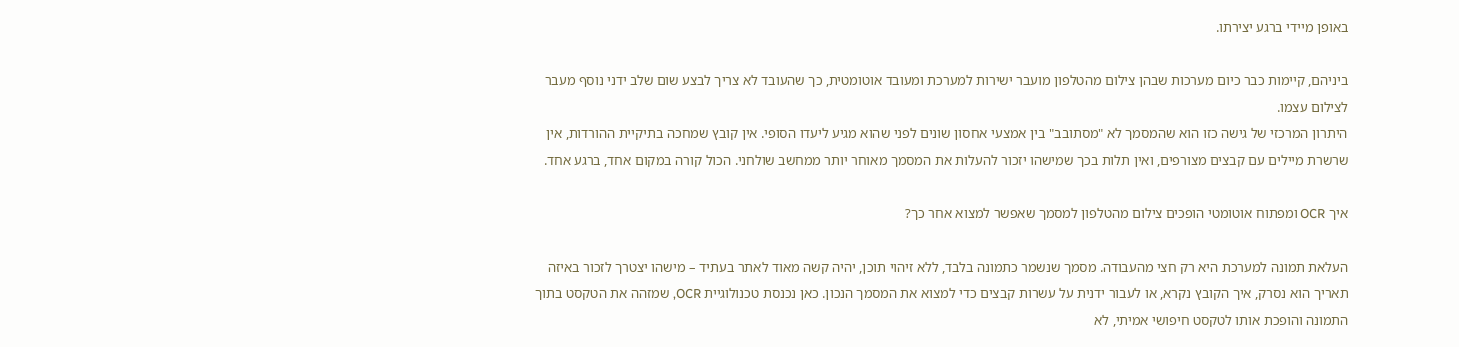באופן מיידי ברגע יצירתו.

ביניהם, קיימות כבר כיום מערכות שבהן צילום מהטלפון מועבר ישירות למערכת ומעובד אוטומטית, כך שהעובד לא צריך לבצע שום שלב ידני נוסף מעבר לצילום עצמו.
היתרון המרכזי של גישה כזו הוא שהמסמך לא "מסתובב" בין אמצעי אחסון שונים לפני שהוא מגיע ליעדו הסופי. אין קובץ שמחכה בתיקיית ההורדות, אין שרשרת מיילים עם קבצים מצורפים, ואין תלות בכך שמישהו יזכור להעלות את המסמך מאוחר יותר ממחשב שולחני. הכול קורה במקום אחד, ברגע אחד.

איך OCR ומפתוח אוטומטי הופכים צילום מהטלפון למסמך שאפשר למצוא אחר כך?

העלאת תמונה למערכת היא רק חצי מהעבודה. מסמך שנשמר כתמונה בלבד, ללא זיהוי תוכן, יהיה קשה מאוד לאתר בעתיד – מישהו יצטרך לזכור באיזה תאריך הוא נסרק, איך הקובץ נקרא, או לעבור ידנית על עשרות קבצים כדי למצוא את המסמך הנכון. כאן נכנסת טכנולוגיית OCR, שמזהה את הטקסט בתוך התמונה והופכת אותו לטקסט חיפושי אמיתי, לא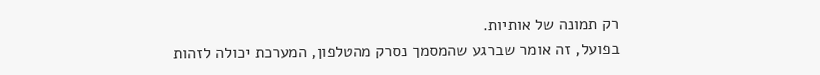רק תמונה של אותיות.
בפועל, זה אומר שברגע שהמסמך נסרק מהטלפון, המערכת יכולה לזהות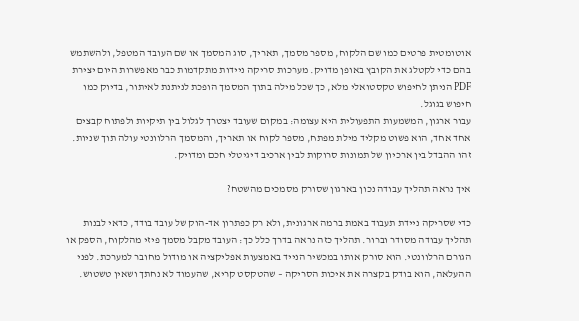אוטומטית פרטים כמו שם הלקוח, מספר מסמך, תאריך, סוג המסמך או שם העובד המטפל, ולהשתמש בהם כדי לקטלג את הקובץ באופן מדויק. מערכות סריקה ניידות מתקדמות כבר מאפשרות היום יצירת PDF הניתן לחיפוש טקסטואלי מלא, כך שכל מילה בתוך המסמך הופכת לניתנת לאיתור, בדיוק כמו חיפוש בגוגל.
עבור ארגון, המשמעות התפעולית היא עצומה: במקום שעובד יצטרך לגלול בין תיקיות ולפתוח קבצים אחד אחד, הוא פשוט מקליד מילת מפתח, מספר לקוח או תאריך, והמסמך הרלוונטי עולה תוך שניות. זהו ההבדל בין ארכיון של תמונות סרוקות לבין ארכיב דיגיטלי חכם ומדויק.

איך נראה תהליך עבודה נכון בארגון שסורק מסמכים מהשטח?

כדי שסריקה ניידת תעבוד באמת ברמה ארגונית, ולא רק כפתרון אד-הוק של עובד בודד, כדאי לבנות תהליך עבודה מסודר וברור. תהליך כזה נראה בדרך כלל כך: העובד מקבל מסמך פיזי מהלקוח, הספק או הגורם הרלוונטי. הוא סורק אותו במכשיר הנייד באמצעות אפליקציה או מודול מחובר למערכת. לפני ההעלאה, הוא בודק בקצרה את איכות הסריקה – שהטקסט קריא, שהעמוד לא נחתך ושאין טשטוש.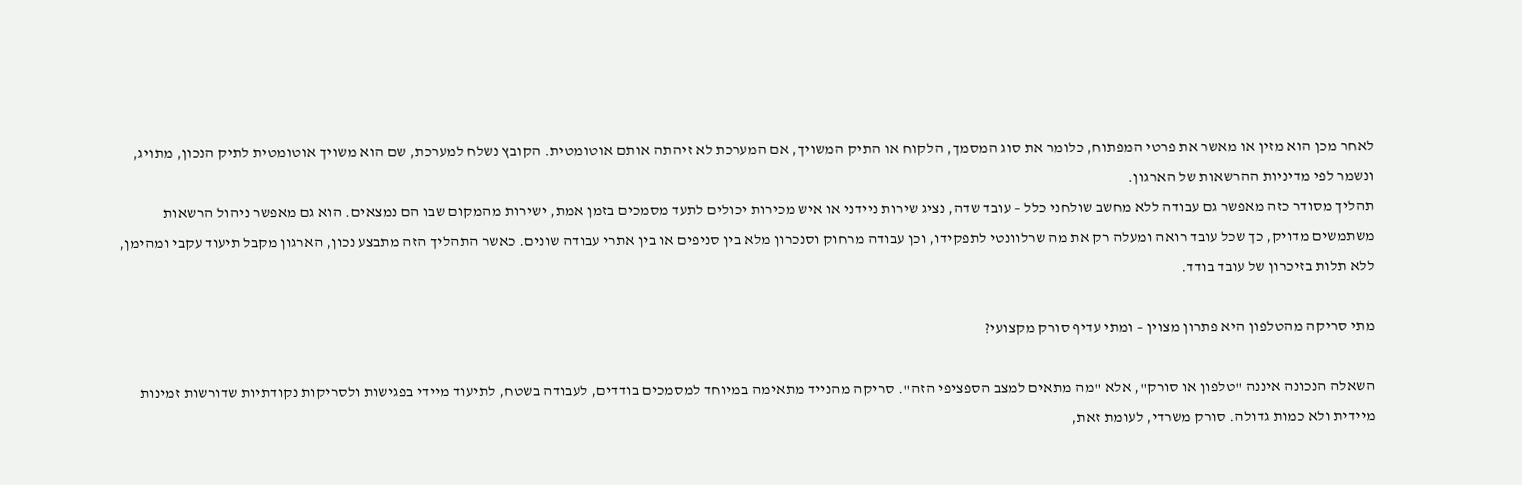לאחר מכן הוא מזין או מאשר את פרטי המפתוח, כלומר את סוג המסמך, הלקוח או התיק המשויך, אם המערכת לא זיהתה אותם אוטומטית. הקובץ נשלח למערכת, שם הוא משויך אוטומטית לתיק הנכון, מתויג, ונשמר לפי מדיניות ההרשאות של הארגון.
תהליך מסודר כזה מאפשר גם עבודה ללא מחשב שולחני כלל – עובד שדה, נציג שירות ניידני או איש מכירות יכולים לתעד מסמכים בזמן אמת, ישירות מהמקום שבו הם נמצאים. הוא גם מאפשר ניהול הרשאות משתמשים מדויק, כך שכל עובד רואה ומעלה רק את מה שרלוונטי לתפקידו, וכן עבודה מרחוק וסנכרון מלא בין סניפים או בין אתרי עבודה שונים. כאשר התהליך הזה מתבצע נכון, הארגון מקבל תיעוד עקבי ומהימן, ללא תלות בזיכרון של עובד בודד.

מתי סריקה מהטלפון היא פתרון מצוין – ומתי עדיף סורק מקצועי?

השאלה הנכונה איננה "טלפון או סורק", אלא "מה מתאים למצב הספציפי הזה". סריקה מהנייד מתאימה במיוחד למסמכים בודדים, לעבודה בשטח, לתיעוד מיידי בפגישות ולסריקות נקודתיות שדורשות זמינות מיידית ולא כמות גדולה. סורק משרדי, לעומת זאת,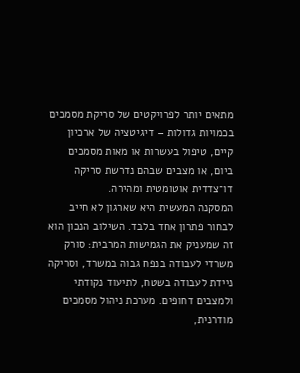מתאים יותר לפרויקטים של סריקת מסמכים בכמויות גדולות – דיגיטציה של ארכיון קיים, טיפול בעשרות או מאות מסמכים ביום, או מצבים שבהם נדרשת סריקה דו־צדדית אוטומטית ומהירה.
המסקנה המעשית היא שארגון לא חייב לבחור פתרון אחד בלבד. השילוב הנכון הוא זה שמעניק את הגמישות המרבית: סורק משרדי לעבודה בנפח גבוה במשרד, וסריקה ניידת לעבודה בשטח, לתיעוד נקודתי ולמצבים דחופים. מערכת ניהול מסמכים מודרנית,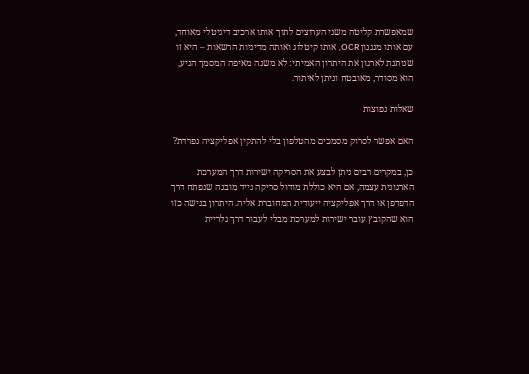שמאפשרת קליטה משני הערוצים לתוך אותו ארכיב דיגיטלי מאוחד, עם אותו מנגנון OCR, אותו קיטלוג ואותה מדיניות הרשאות – היא זו שנותנת לארגון את היתרון האמיתי: לא משנה מאיפה המסמך הגיע, הוא מסודר, מאובטח וניתן לאיתור.

שאלות נפוצות

האם אפשר לסרוק מסמכים מהטלפון בלי להתקין אפליקציה נפרדת?

כן, במקרים רבים ניתן לבצע את הסריקה ישירות דרך המערכת הארגונית עצמה, אם היא כוללת מודול סריקה נייד מובנה שנפתח דרך הדפדפן או דרך אפליקציה ייעודית המחוברת אליה. היתרון בגישה כזו הוא שהקובץ עובר ישירות למערכת מבלי לעבור דרך גלריית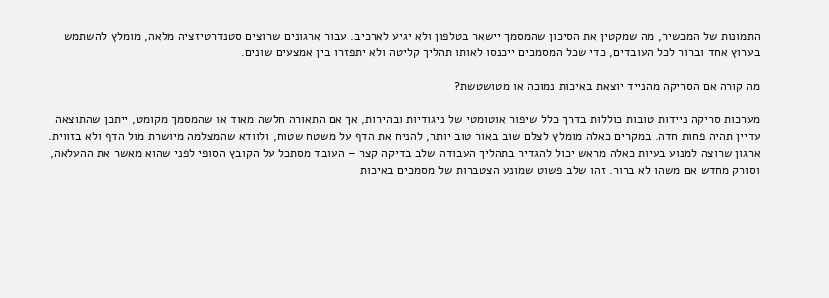התמונות של המכשיר, מה שמקטין את הסיכון שהמסמך יישאר בטלפון ולא יגיע לארכיב. עבור ארגונים שרוצים סטנדרטיזציה מלאה, מומלץ להשתמש בערוץ אחד וברור לכל העובדים, כדי שכל המסמכים ייכנסו לאותו תהליך קליטה ולא יתפזרו בין אמצעים שונים.

מה קורה אם הסריקה מהנייד יוצאת באיכות נמוכה או מטושטשת?

מערכות סריקה ניידות טובות כוללות בדרך כלל שיפור אוטומטי של ניגודיות ובהירות, אך אם התאורה חלשה מאוד או שהמסמך מקומט, ייתכן שהתוצאה עדיין תהיה פחות חדה. במקרים כאלה מומלץ לצלם שוב באור טוב יותר, להניח את הדף על משטח שטוח, ולוודא שהמצלמה מיושרת מול הדף ולא בזווית. ארגון שרוצה למנוע בעיות כאלה מראש יכול להגדיר בתהליך העבודה שלב בדיקה קצר – העובד מסתכל על הקובץ הסופי לפני שהוא מאשר את ההעלאה, וסורק מחדש אם משהו לא ברור. זהו שלב פשוט שמונע הצטברות של מסמכים באיכות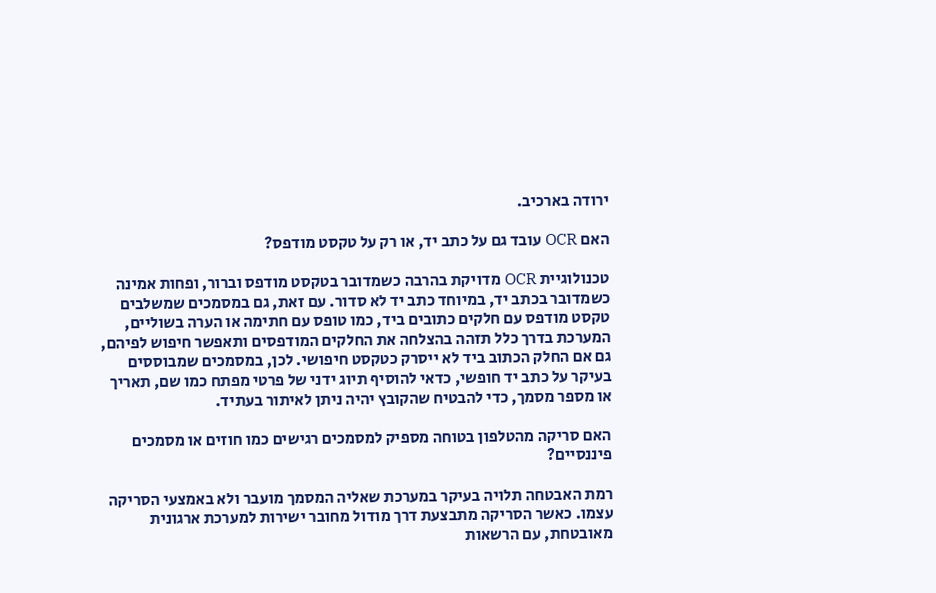ירודה בארכיב.

האם OCR עובד גם על כתב יד, או רק על טקסט מודפס?

טכנולוגיית OCR מדויקת בהרבה כשמדובר בטקסט מודפס וברור, ופחות אמינה כשמדובר בכתב יד, במיוחד כתב יד לא סדור. עם זאת, גם במסמכים שמשלבים טקסט מודפס עם חלקים כתובים ביד, כמו טופס עם חתימה או הערה בשוליים, המערכת בדרך כלל תזהה בהצלחה את החלקים המודפסים ותאפשר חיפוש לפיהם, גם אם החלק הכתוב ביד לא ייסרק כטקסט חיפושי. לכן, במסמכים שמבוססים בעיקר על כתב יד חופשי, כדאי להוסיף תיוג ידני של פרטי מפתח כמו שם, תאריך או מספר מסמך, כדי להבטיח שהקובץ יהיה ניתן לאיתור בעתיד.

האם סריקה מהטלפון בטוחה מספיק למסמכים רגישים כמו חוזים או מסמכים פיננסיים?

רמת האבטחה תלויה בעיקר במערכת שאליה המסמך מועבר ולא באמצעי הסריקה עצמו. כאשר הסריקה מתבצעת דרך מודול מחובר ישירות למערכת ארגונית מאובטחת, עם הרשאות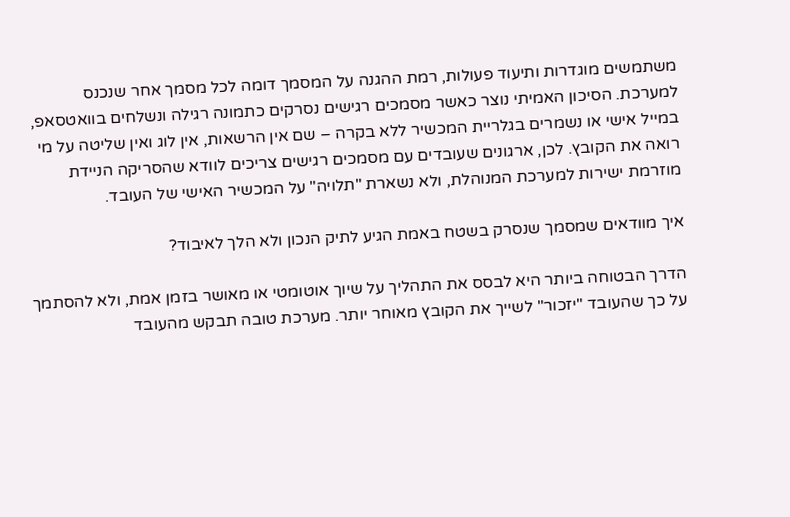משתמשים מוגדרות ותיעוד פעולות, רמת ההגנה על המסמך דומה לכל מסמך אחר שנכנס למערכת. הסיכון האמיתי נוצר כאשר מסמכים רגישים נסרקים כתמונה רגילה ונשלחים בוואטסאפ, במייל אישי או נשמרים בגלריית המכשיר ללא בקרה – שם אין הרשאות, אין לוג ואין שליטה על מי רואה את הקובץ. לכן, ארגונים שעובדים עם מסמכים רגישים צריכים לוודא שהסריקה הניידת מוזרמת ישירות למערכת המנוהלת, ולא נשארת "תלויה" על המכשיר האישי של העובד.

איך מוודאים שמסמך שנסרק בשטח באמת הגיע לתיק הנכון ולא הלך לאיבוד?

הדרך הבטוחה ביותר היא לבסס את התהליך על שיוך אוטומטי או מאושר בזמן אמת, ולא להסתמך על כך שהעובד "יזכור" לשייך את הקובץ מאוחר יותר. מערכת טובה תבקש מהעובד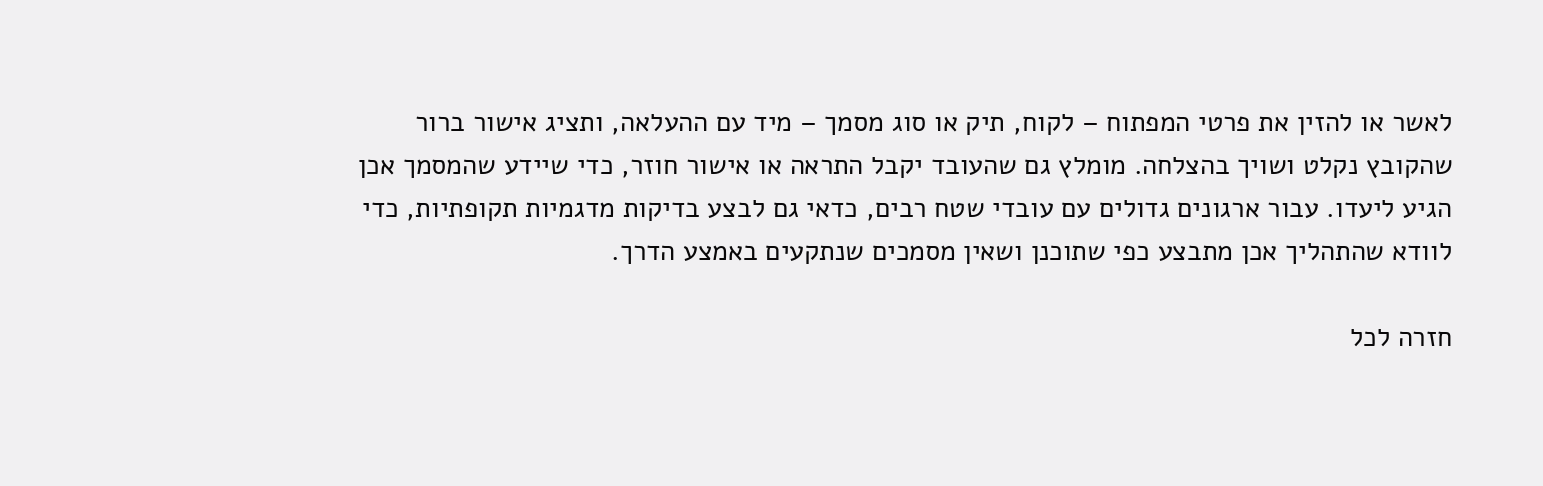לאשר או להזין את פרטי המפתוח – לקוח, תיק או סוג מסמך – מיד עם ההעלאה, ותציג אישור ברור שהקובץ נקלט ושויך בהצלחה. מומלץ גם שהעובד יקבל התראה או אישור חוזר, כדי שיידע שהמסמך אכן הגיע ליעדו. עבור ארגונים גדולים עם עובדי שטח רבים, כדאי גם לבצע בדיקות מדגמיות תקופתיות, כדי לוודא שהתהליך אכן מתבצע כפי שתוכנן ושאין מסמכים שנתקעים באמצע הדרך.

חזרה לכל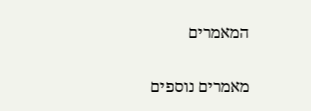המאמרים

מאמרים נוספים